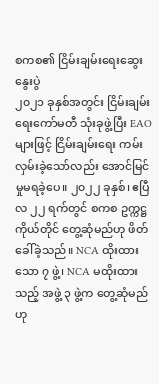စကစ၏ ငြိမ်းချမ်းရေးဆွေးနွေးပွဲ
၂၀၂၁ ခုနှစ်အတွင်း ငြိမ်းချမ်းရေးကော်မတီ သုံးခုဖွဲ့ပြီး EAO များဖြင့် ငြိမ်းချမ်းရေး ကမ်းလှမ်းခဲ့သော်လည်း အောင်မြင်မှုမရခဲ့ပေ။ ၂၀၂၂ ခုနှစ်၊ ဧပြီလ ၂၂ ရက်တွင် စကစ ဥက္ကဋ္ဌကိုယ်တိုင် တွေ့ဆုံမည်ဟု ဖိတ်ခေါ်ခဲ့သည်။ NCA ထိုးထားသော ၇ ဖွဲ့၊ NCA မထိုးထားသည့် အဖွဲ့ ၃ ဖွဲ့က တွေ့ဆုံမည်ဟု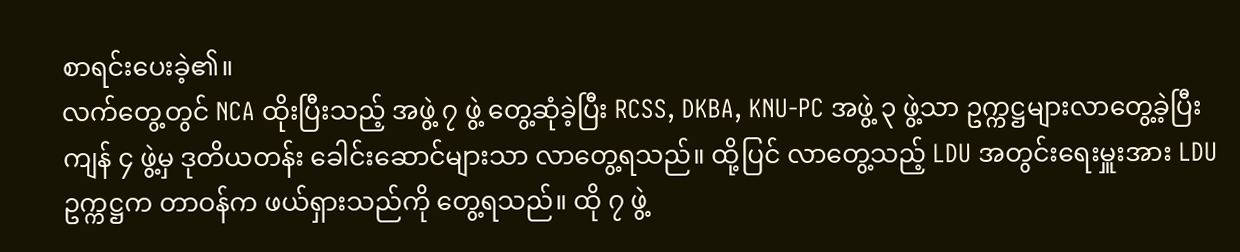စာရင်းပေးခဲ့၏။
လက်တွေ့တွင် NCA ထိုးပြီးသည့် အဖွဲ့ ၇ ဖွဲ့ တွေ့ဆုံခဲ့ပြီး RCSS, DKBA, KNU-PC အဖွဲ့ ၃ ဖွဲ့သာ ဥက္ကဋ္ဌများလာတွေ့ခဲ့ပြီး ကျန် ၄ ဖွဲ့မှ ဒုတိယတန်း ခေါင်းဆောင်များသာ လာတွေ့ရသည်။ ထို့ပြင် လာတွေ့သည့် LDU အတွင်းရေးမှူးအား LDU ဥက္ကဋ္ဌက တာဝန်က ဖယ်ရှားသည်ကို တွေ့ရသည်။ ထို ၇ ဖွဲ့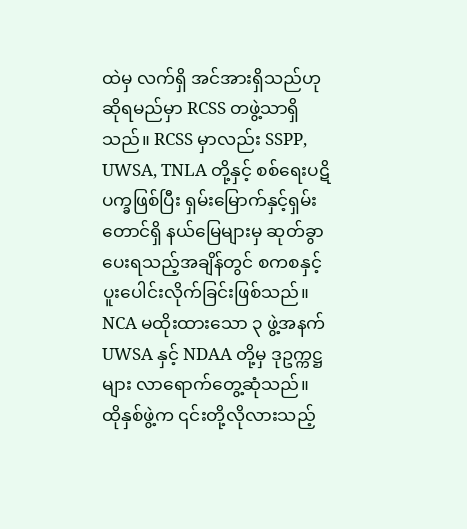ထဲမှ လက်ရှိ အင်အားရှိသည်ဟုဆိုရမည်မှာ RCSS တဖွဲ့သာရှိသည်။ RCSS မှာလည်း SSPP, UWSA, TNLA တို့နှင့် စစ်ရေးပဋိပက္ခဖြစ်ပြီး ရှမ်းမြောက်နှင့်ရှမ်းတောင်ရှိ နယ်မြေများမှ ဆုတ်ခွာပေးရသည့်အချိန်တွင် စကစနှင့် ပူးပေါင်းလိုက်ခြင်းဖြစ်သည်။
NCA မထိုးထားသော ၃ ဖွဲ့အနက် UWSA နှင့် NDAA တို့မှ ဒုဥက္ကဋ္ဌများ လာရောက်တွေ့ဆုံသည်။ ထိုနှစ်ဖွဲ့က ၎င်းတို့လိုလားသည့်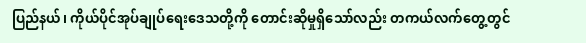ပြည်နယ်၊ ကိုယ်ပိုင်အုပ်ချုပ်ရေးဒေသတို့ကို တောင်းဆိုမှုရှိသော်လည်း တကယ်လက်တွေ့တွင်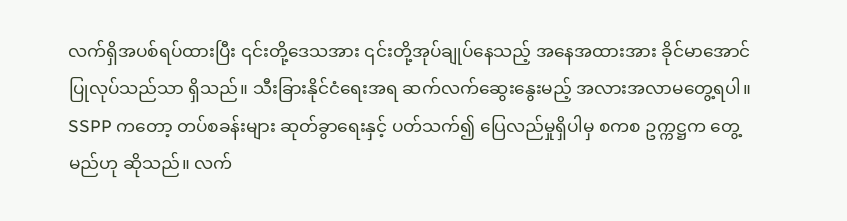လက်ရှိအပစ်ရပ်ထားပြီး ၎င်းတို့ဒေသအား ၎င်းတို့အုပ်ချုပ်နေသည့် အနေအထားအား ခိုင်မာအောင် ပြုလုပ်သည်သာ ရှိသည်။ သီးခြားနိုင်ငံရေးအရ ဆက်လက်ဆွေးနွေးမည့် အလားအလာမတွေ့ရပါ။
SSPP ကတော့ တပ်စခန်းများ ဆုတ်ခွာရေးနှင့် ပတ်သက်၍ ပြေလည်မှုရှိပါမှ စကစ ဥက္ကဋ္ဌက တွေ့မည်ဟု ဆိုသည်။ လက်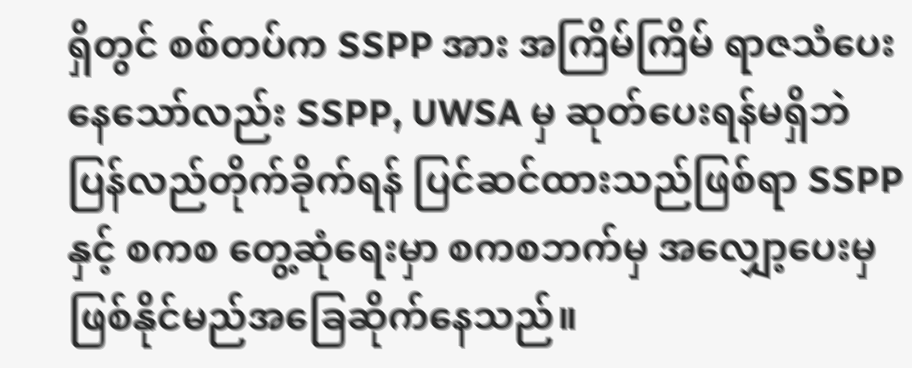ရှိတွင် စစ်တပ်က SSPP အား အကြိမ်ကြိမ် ရာဇသံပေးနေသော်လည်း SSPP, UWSA မှ ဆုတ်ပေးရန်မရှိဘဲ ပြန်လည်တိုက်ခိုက်ရန် ပြင်ဆင်ထားသည်ဖြစ်ရာ SSPP နှင့် စကစ တွေ့ဆုံရေးမှာ စကစဘက်မှ အလျှော့ပေးမှ ဖြစ်နိုင်မည်အခြေဆိုက်နေသည်။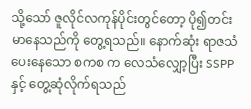သို့သော် ဇူလိုင်လကုန်ပိုင်းတွင်တော့ ပို၍တင်းမာနေသည်ကို တွေ့ရသည်။ နောက်ဆုံး ရာဇသံပေးနေသော စကစ က လေသံလျှော့ပြီး SSPP နှင့် တွေ့ဆုံလိုက်ရသည်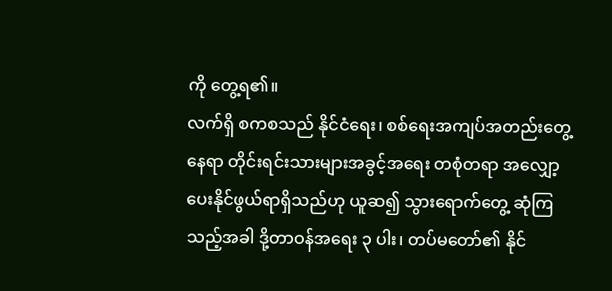ကို တွေ့ရ၏။
လက်ရှိ စကစသည် နိုင်ငံရေး၊ စစ်ရေးအကျပ်အတည်းတွေ့နေရာ တိုင်းရင်းသားများအခွင့်အရေး တစုံတရာ အလျှော့ပေးနိုင်ဖွယ်ရာရှိသည်ဟု ယူဆ၍ သွားရောက်တွေ့ ဆုံကြသည့်အခါ ဒို့တာဝန်အရေး ၃ ပါး၊ တပ်မတော်၏ နိုင်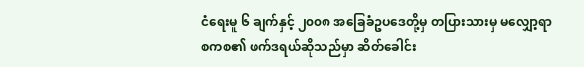ငံရေးမူ ၆ ချက်နှင့် ၂၀၀၈ အခြေခံဥပဒေတို့မှ တပြားသားမှ မလျှော့ရာ စကစ၏ ဖက်ဒရယ်ဆိုသည်မှာ ဆိတ်ခေါင်း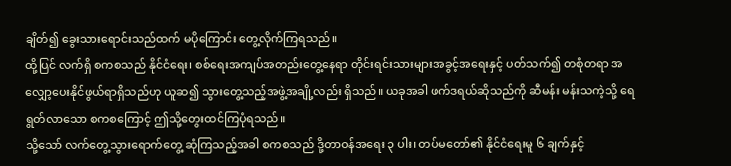ချိတ်၍ ခွေးသားရောင်းသည်ထက် မပိုကြောင်း တွေ့လိုက်ကြရသည်။
ထို့ပြင် လက်ရှိ စကစသည် နိုင်ငံရေး၊ စစ်ရေးအကျပ်အတည်းတွေ့နေရာ တိုင်းရင်းသားများအခွင့်အရေးနှင့် ပတ်သက်၍ တစုံတရာ အလျှော့ပေးနိုင်ဖွယ်ရာရှိသည်ဟု ယူဆ၍ သွားတွေ့သည့်အဖွဲ့အချို့လည်း ရှိသည်။ ယခုအခါ ဖက်ဒရယ်ဆိုသည်ကို ဆီမန်း မန်းသကဲ့သို့ ရေရွတ်လာသော စကစကြောင့် ဤသို့တွေးထင်ကြပုံရသည်။
သို့သော် လက်တွေ့သွားရောက်တွေ့ ဆုံကြသည့်အခါ စကစသည် ဒို့တာဝန်အရေး ၃ ပါး၊ တပ်မတော်၏ နိုင်ငံရေးမူ ၆ ချက်နှင့်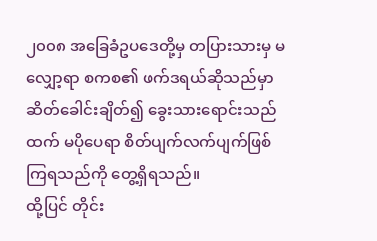၂၀၀၈ အခြေခံဥပဒေတို့မှ တပြားသားမှ မလျှော့ရာ စကစ၏ ဖက်ဒရယ်ဆိုသည်မှာ ဆိတ်ခေါင်းချိတ်၍ ခွေးသားရောင်းသည်ထက် မပိုပေရာ စိတ်ပျက်လက်ပျက်ဖြစ်ကြရသည်ကို တွေ့ရှိရသည်။
ထို့ပြင် တိုင်း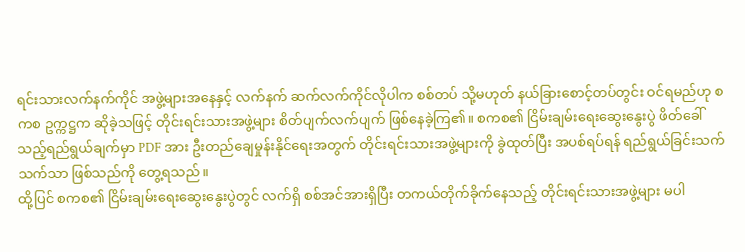ရင်းသားလက်နက်ကိုင် အဖွဲ့များအနေနှင့် လက်နက် ဆက်လက်ကိုင်လိုပါက စစ်တပ် သို့မဟုတ် နယ်ခြားစောင့်တပ်တွင်း ဝင်ရမည်ဟု စကစ ဥက္ကဋ္ဌက ဆိုခဲ့သဖြင့် တိုင်းရင်းသားအဖွဲ့များ စိတ်ပျက်လက်ပျက် ဖြစ်နေခဲ့ကြ၏။ စကစ၏ ငြိမ်းချမ်းရေးဆွေးနွေးပွဲ ဖိတ်ခေါ်သည့်ရည်ရွယ်ချက်မှာ PDF အား ဦးတည်ချေမှုန်းနိုင်ရေးအတွက် တိုင်းရင်းသားအဖွဲ့များကို ခွဲထုတ်ပြီး အပစ်ရပ်ရန် ရည်ရွယ်ခြင်းသက်သက်သာ ဖြစ်သည်ကို တွေ့ရသည်။
ထို့ပြင် စကစ၏ ငြိမ်းချမ်းရေးဆွေးနွေးပွဲတွင် လက်ရှိ စစ်အင်အားရှိပြီး တကယ်တိုက်ခိုက်နေသည့် တိုင်းရင်းသားအဖွဲ့များ မပါ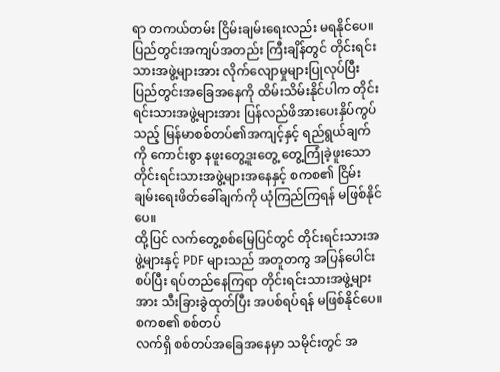ရာ တကယ်တမ်း ငြိမ်းချမ်းရေးလည်း မရနိုင်ပေ။ ပြည်တွင်းအကျပ်အတည်း ကြီးချိန်တွင် တိုင်းရင်းသားအဖွဲ့များအား လိုက်လျောမှုများပြုလုပ်ပြီး ပြည်တွင်းအခြေအနေကို ထိမ်းသိမ်းနိုင်ပါက တိုင်းရင်းသားအဖွဲ့များအား ပြန်လည်ဖိအားပေးနှိပ်ကွပ်သည့် မြန်မာစစ်တပ်၏အကျင့်နှင့် ရည်ရွယ်ချက်ကို ကောင်းစွာ နဖူးတွေ့ဒူးတွေ့ တွေ့ကြုံခဲ့ဖူးသော တိုင်းရင်းသားအဖွဲ့များအနေနှင့် စကစ၏ ငြိမ်းချမ်းရေးဖိတ်ခေါ်ချက်ကို ယုံကြည်ကြရန် မဖြစ်နိုင်ပေ။
ထို့ပြင် လက်တွေ့စစ်မြေပြင်တွင် တိုင်းရင်းသားအဖွဲ့များနှင့် PDF များသည် အတူတကွ အပြန်ပေါင်းစပ်ပြီး ရပ်တည်နေကြရာ တိုင်းရင်းသားအဖွဲ့များအား သီးခြားခွဲထုတ်ပြီး အပစ်ရပ်ရန် မဖြစ်နိုင်ပေ။
စကစ၏ စစ်တပ်
လက်ရှိ စစ်တပ်အခြေအနေမှာ သမိုင်းတွင် အ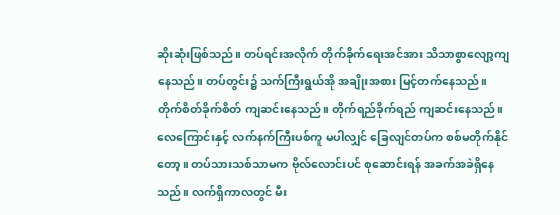ဆိုးဆုံးဖြစ်သည်။ တပ်ရင်းအလိုက် တိုက်ခိုက်ရေးအင်အား သိသာစွာလျော့ကျနေသည်။ တပ်တွင်း၌ သက်ကြီးရွယ်အို အချိုးအစား မြင့်တက်နေသည်။ တိုက်စိတ်ခိုက်စိတ် ကျဆင်းနေသည်။ တိုက်ရည်ခိုက်ရည် ကျဆင်းနေသည်။ လေကြောင်းနှင့် လက်နက်ကြီးပစ်ကူ မပါလျှင် ခြေလျင်တပ်က စစ်မတိုက်နိုင်တော့။ တပ်သားသစ်သာမက ဗိုလ်လောင်းပင် စုဆောင်းရန် အခက်အခဲရှိနေသည်။ လက်ရှိကာလတွင် မီး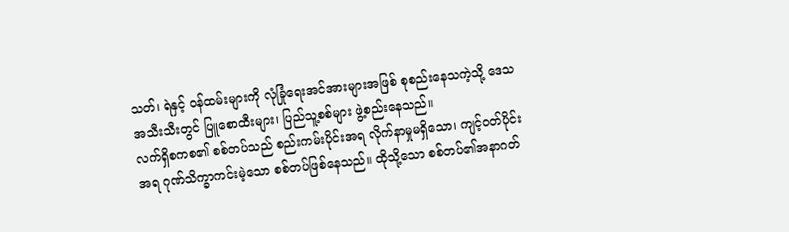သတ်၊ ရဲနှင့် ဝန်ထမ်းများကို လုံခြုံရေးအင်အားများအဖြစ် စုစည်းနေသကဲ့သို့ ဒေသအသီးသီးတွင် ပြူစောထီးများ၊ ပြည်သူ့စစ်များ ဖွဲ့စည်းနေသည်။
လက်ရှိစကစ၏ စစ်တပ်သည် စည်းကမ်းပိုင်းအရ လိုက်နာမှုမရှိသော၊ ကျင့်ဝတ်ပိုင်းအရ ဂုဏ်သိက္ခာကင်းမဲ့သော စစ်တပ်ဖြစ်နေသည်။ ထိုသို့သော စစ်တပ်၏အနာဂတ်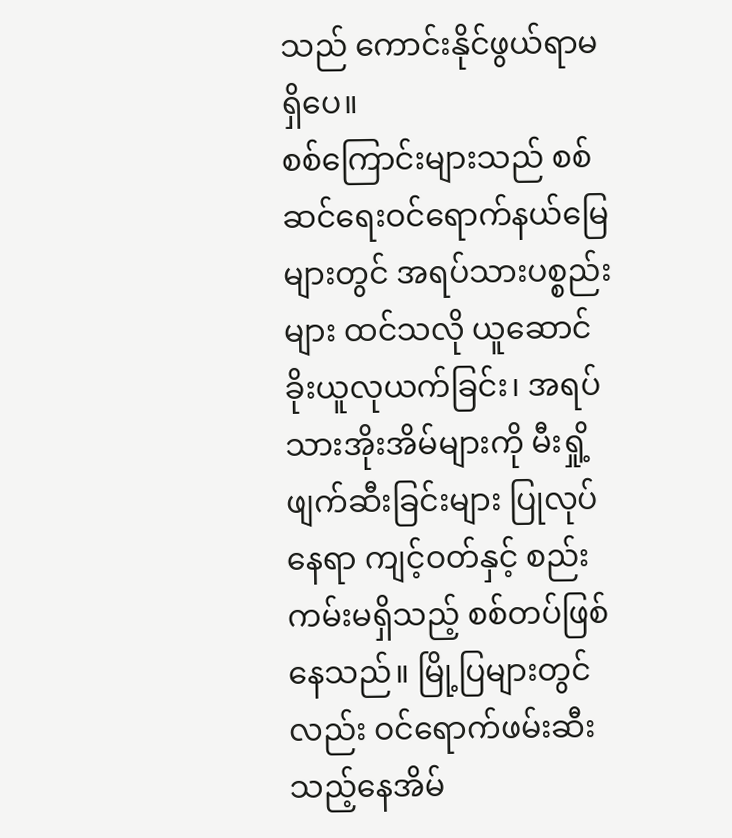သည် ကောင်းနိုင်ဖွယ်ရာမရှိပေ။
စစ်ကြောင်းများသည် စစ်ဆင်ရေးဝင်ရောက်နယ်မြေများတွင် အရပ်သားပစ္စည်းများ ထင်သလို ယူဆောင်ခိုးယူလုယက်ခြင်း၊ အရပ်သားအိုးအိမ်များကို မီးရှို့ဖျက်ဆီးခြင်းများ ပြုလုပ်နေရာ ကျင့်ဝတ်နှင့် စည်းကမ်းမရှိသည့် စစ်တပ်ဖြစ်နေသည်။ မြို့ပြများတွင်လည်း ဝင်ရောက်ဖမ်းဆီးသည့်နေအိမ်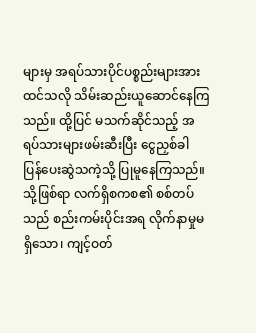များမှ အရပ်သားပိုင်ပစ္စည်းများအား ထင်သလို သိမ်းဆည်းယူဆောင်နေကြသည်။ ထို့ပြင် မသက်ဆိုင်သည့် အရပ်သားများဖမ်းဆီးပြီး ငွေညှစ်ခါ ပြန်ပေးဆွဲသကဲ့သို့ ပြုမူနေကြသည်။ သို့ဖြစ်ရာ လက်ရှိစကစ၏ စစ်တပ်သည် စည်းကမ်းပိုင်းအရ လိုက်နာမှုမရှိသော၊ ကျင့်ဝတ်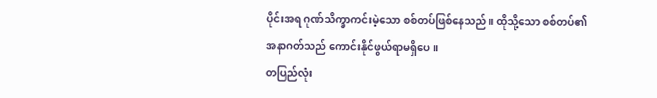ပိုင်းအရ ဂုဏ်သိက္ခာကင်းမဲ့သော စစ်တပ်ဖြစ်နေသည်။ ထိုသို့သော စစ်တပ်၏အနာဂတ်သည် ကောင်းနိုင်ဖွယ်ရာမရှိပေ။
တပြည်လုံး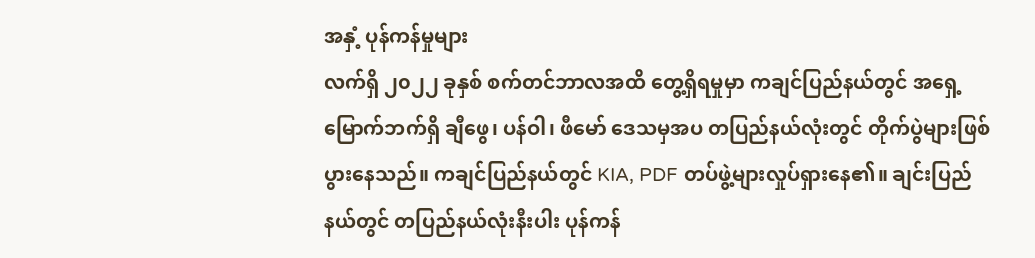အနှံ့ ပုန်ကန်မှုများ
လက်ရှိ ၂၀၂၂ ခုနှစ် စက်တင်ဘာလအထိ တွေ့ရှိရမှုမှာ ကချင်ပြည်နယ်တွင် အရှေ့မြောက်ဘက်ရှိ ချီဖွေ၊ ပန်ဝါ၊ ဖီမော် ဒေသမှအပ တပြည်နယ်လုံးတွင် တိုက်ပွဲများဖြစ်ပွားနေသည်။ ကချင်ပြည်နယ်တွင် KIA, PDF တပ်ဖွဲ့များလှုပ်ရှားနေ၏။ ချင်းပြည်နယ်တွင် တပြည်နယ်လုံးနီးပါး ပုန်ကန်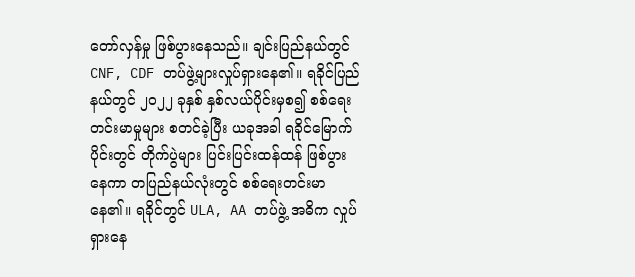တော်လှန်မှု ဖြစ်ပွားနေသည်။ ချင်းပြည်နယ်တွင် CNF, CDF တပ်ဖွဲ့များလှုပ်ရှားနေ၏။ ရခိုင်ပြည်နယ်တွင် ၂၀၂၂ ခုနှစ် နှစ်လယ်ပိုင်းမှစ၍ စစ်ရေးတင်းမာမှုများ စတင်ခဲ့ပြီး ယခုအခါ ရခိုင်မြောက်ပိုင်းတွင် တိုက်ပွဲများ ပြင်းပြင်းထန်ထန် ဖြစ်ပွားနေကာ တပြည်နယ်လုံးတွင် စစ်ရေးတင်းမာနေ၏။ ရခိုင်တွင် ULA, AA တပ်ဖွဲ့ အဓိက လှုပ်ရှားနေ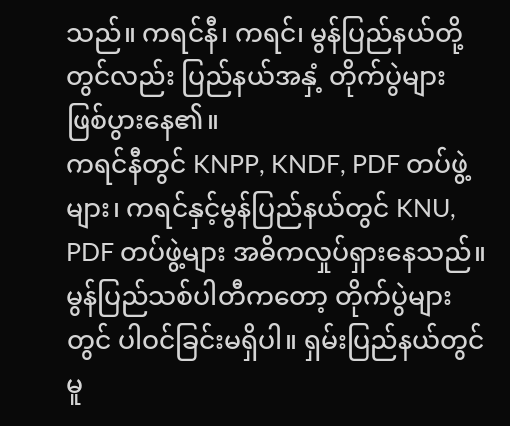သည်။ ကရင်နီ၊ ကရင်၊ မွန်ပြည်နယ်တို့တွင်လည်း ပြည်နယ်အနှံ့ တိုက်ပွဲများ ဖြစ်ပွားနေ၏။
ကရင်နီတွင် KNPP, KNDF, PDF တပ်ဖွဲ့များ၊ ကရင်နှင့်မွန်ပြည်နယ်တွင် KNU, PDF တပ်ဖွဲ့များ အဓိကလှုပ်ရှားနေသည်။ မွန်ပြည်သစ်ပါတီကတော့ တိုက်ပွဲများတွင် ပါဝင်ခြင်းမရှိပါ။ ရှမ်းပြည်နယ်တွင်မူ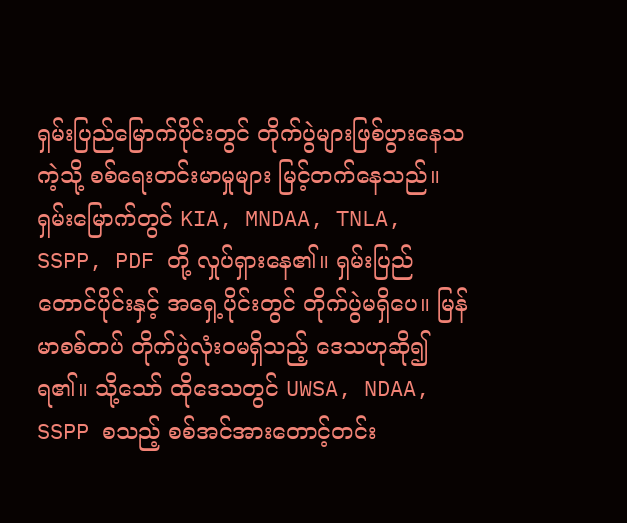ရှမ်းပြည်မြောက်ပိုင်းတွင် တိုက်ပွဲများဖြစ်ပွားနေသကဲ့သို့ စစ်ရေးတင်းမာမှုများ မြင့်တက်နေသည်။ ရှမ်းမြောက်တွင် KIA, MNDAA, TNLA, SSPP, PDF တို့ လှုပ်ရှားနေ၏။ ရှမ်းပြည်တောင်ပိုင်းနှင့် အရှေ့ပိုင်းတွင် တိုက်ပွဲမရှိပေ။ မြန်မာစစ်တပ် တိုက်ပွဲလုံးဝမရှိသည့် ဒေသဟုဆို၍ရ၏။ သို့သော် ထိုဒေသတွင် UWSA, NDAA, SSPP စသည့် စစ်အင်အားတောင့်တင်း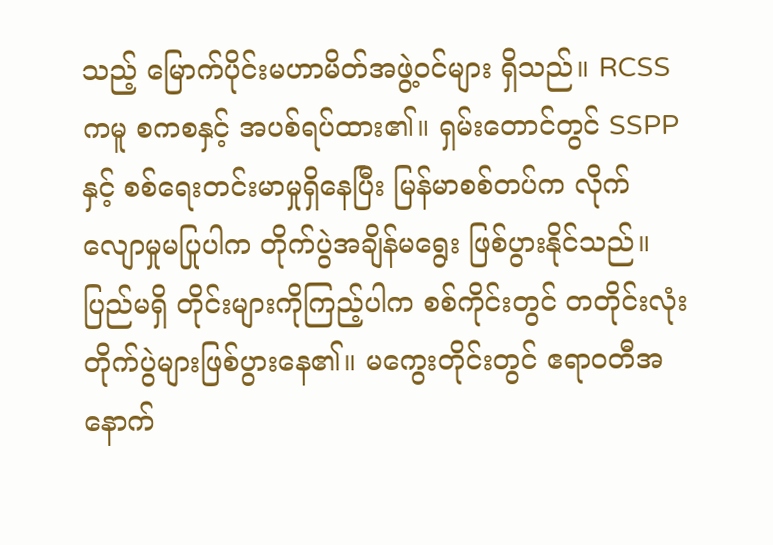သည့် မြောက်ပိုင်းမဟာမိတ်အဖွဲ့ဝင်များ ရှိသည်။ RCSS ကမူ စကစနှင့် အပစ်ရပ်ထား၏။ ရှမ်းတောင်တွင် SSPP နှင့် စစ်ရေးတင်းမာမှုရှိနေပြီး မြန်မာစစ်တပ်က လိုက်လျောမှုမပြုပါက တိုက်ပွဲအချိန်မရွေး ဖြစ်ပွားနိုင်သည်။
ပြည်မရှိ တိုင်းများကိုကြည့်ပါက စစ်ကိုင်းတွင် တတိုင်းလုံး တိုက်ပွဲများဖြစ်ပွားနေ၏။ မကွေးတိုင်းတွင် ဧရာဝတီအနောက်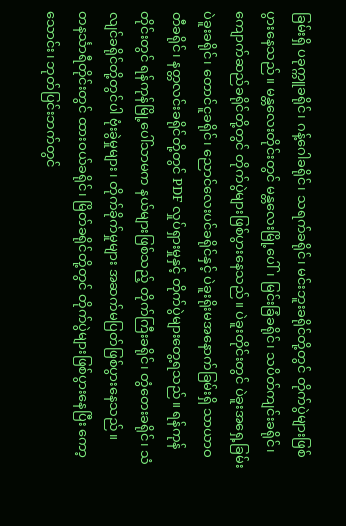ခြမ်းရှိ ပခုက္ကူခရိုင်၊ ဂန့်ဂေါခရိုင်၊ သရက်ခရိုင်၊ မင်းဘူးခရိုင်တို့တွင် တိုက်ပွဲများဖြစ်ပွားနေသည်။ မန္တလေးတိုင်းတွင် မန္တလေးမြို့ပေါ်၊ မြင်းခြံခရိုင်၊ သပိတ်ကျင်းခရိုင်၊ ကျောက်ဆည်ခရိုင်တို့တွင် တိုက်ပွဲများဖြစ်ပွားနေသည်။ ပဲခူးတိုင်းတွင် ပဲခူးအရှေ့ခြမ်း ပဲခူးခရိုင်၊ တောင်ငူခရိုင်၊ ညောင်လေးပင်ခရိုင်နှင့် ပဲခူးရိုးမအနောက်ခြမ်းရှိ သာယာဝတီခရိုင်၊ နတ္တလင်းခရိုင်တို့တွင် PDF လှုပ်ရှားမှုနှင့် တိုက်ပွဲများတွေ့ရသည်။ ရန်ကုန်တိုင်းတွင် ရန်ကုန်မြို့ပေါ်သာမက နယ်များဖြစ်သည့် တိုက်ကြီးခရိုင်၊ တွံတေးခရိုင်၊ သံလျင်ခရိုင်တို့တွင်ပါ ဗုံးခွဲမှုများ၊ တိုက်ခိုက်မှုများ အဆက်မပြတ်ဖြစ်ပွားနေသည်။
တနင်္သာရီတိုင်းတွင် ထားဝယ်ခရိုင်၊ မြိတ်ခရိုင်တို့တွင် တိုက်ပွဲများဖြစ်ပွားနေပြီး ကော့သောင်း၊ ဘုတ်ပြင်းဘက်တွင်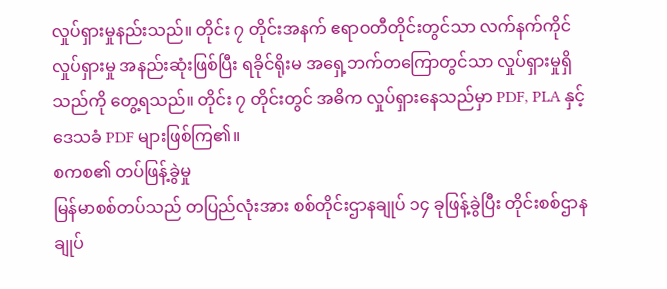လှုပ်ရှားမှုနည်းသည်။ တိုင်း ၇ တိုင်းအနက် ဧရာဝတီတိုင်းတွင်သာ လက်နက်ကိုင် လှုပ်ရှားမှု အနည်းဆုံးဖြစ်ပြီး ရခိုင်ရိုးမ အရှေ့ဘက်တကြောတွင်သာ လှုပ်ရှားမှုရှိသည်ကို တွေ့ရသည်။ တိုင်း ၇ တိုင်းတွင် အဓိက လှုပ်ရှားနေသည်မှာ PDF, PLA နှင့် ဒေသခံ PDF များဖြစ်ကြ၏။
စကစ၏ တပ်ဖြန့်ခွဲမှု
မြန်မာစစ်တပ်သည် တပြည်လုံးအား စစ်တိုင်းဌာနချုပ် ၁၄ ခုဖြန့်ခွဲပြီး တိုင်းစစ်ဌာနချုပ်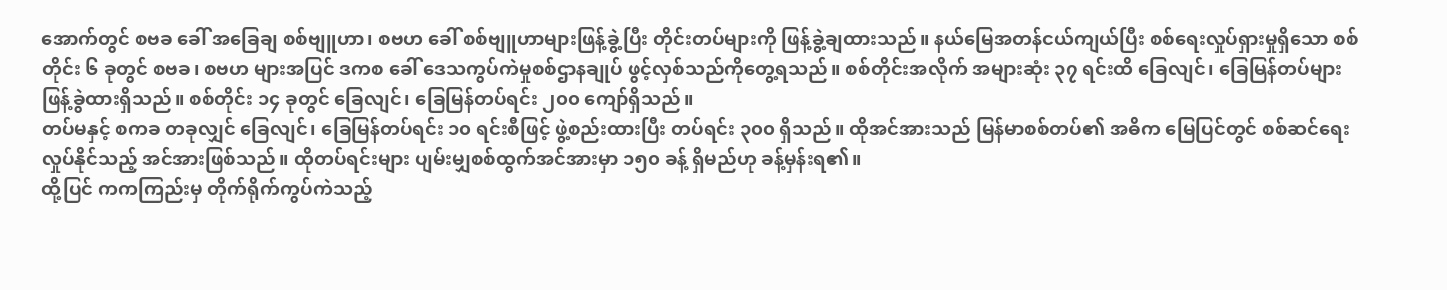အောက်တွင် စဗခ ခေါ် အခြေချ စစ်ဗျူဟာ၊ စဗဟ ခေါ် စစ်ဗျူဟာများဖြန့်ခွဲ့ပြီး တိုင်းတပ်များကို ဖြန့်ခွဲ့ချထားသည်။ နယ်မြေအတန်ငယ်ကျယ်ပြီး စစ်ရေးလှုပ်ရှားမှုရှိသော စစ်တိုင်း ၆ ခုတွင် စဗခ၊ စဗဟ များအပြင် ဒကစ ခေါ် ဒေသကွပ်ကဲမှုစစ်ဌာနချုပ် ဖွင့်လှစ်သည်ကိုတွေ့ရသည်။ စစ်တိုင်းအလိုက် အများဆုံး ၃၇ ရင်းထိ ခြေလျင်၊ ခြေမြန်တပ်များ ဖြန့်ခွဲထားရှိသည်။ စစ်တိုင်း ၁၄ ခုတွင် ခြေလျင်၊ ခြေမြန်တပ်ရင်း ၂၀၀ ကျော်ရှိသည်။
တပ်မနှင့် စကခ တခုလျှင် ခြေလျင်၊ ခြေမြန်တပ်ရင်း ၁၀ ရင်းစီဖြင့် ဖွဲ့စည်းထားပြီး တပ်ရင်း ၃၀၀ ရှိသည်။ ထိုအင်အားသည် မြန်မာစစ်တပ်၏ အဓိက မြေပြင်တွင် စစ်ဆင်ရေးလှုပ်နိုင်သည့် အင်အားဖြစ်သည်။ ထိုတပ်ရင်းများ ပျမ်းမျှစစ်ထွက်အင်အားမှာ ၁၅၀ ခန့် ရှိမည်ဟု ခန့်မှန်းရ၏။
ထို့ပြင် ကကကြည်းမှ တိုက်ရိုက်ကွပ်ကဲသည့်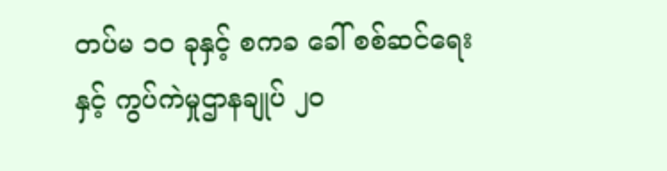တပ်မ ၁၀ ခုနှင့် စကခ ခေါ် စစ်ဆင်ရေးနှင့် ကွပ်ကဲမှုဌာနချုပ် ၂၀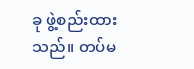ခု ဖွဲ့စည်းထားသည်။ တပ်မ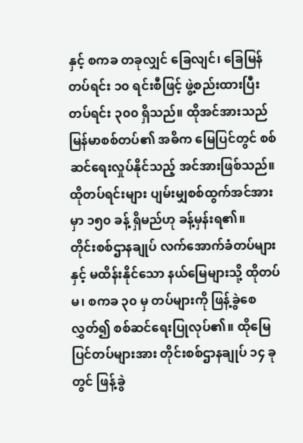နှင့် စကခ တခုလျှင် ခြေလျင်၊ ခြေမြန်တပ်ရင်း ၁၀ ရင်းစီဖြင့် ဖွဲ့စည်းထားပြီး တပ်ရင်း ၃၀၀ ရှိသည်။ ထိုအင်အားသည် မြန်မာစစ်တပ်၏ အဓိက မြေပြင်တွင် စစ်ဆင်ရေးလှုပ်နိုင်သည့် အင်အားဖြစ်သည်။ ထိုတပ်ရင်းများ ပျမ်းမျှစစ်ထွက်အင်အားမှာ ၁၅၀ ခန့် ရှိမည်ဟု ခန့်မှန်းရ၏။
တိုင်းစစ်ဌာနချုပ် လက်အောက်ခံတပ်များနှင့် မထိန်းနိုင်သော နယ်မြေများသို့ ထိုတပ်မ၊ စကခ ၃၀ မှ တပ်များကို ဖြန့်ခွဲစေလွှတ်၍ စစ်ဆင်ရေးပြုလုပ်၏။ ထိုမြေပြင်တပ်များအား တိုင်းစစ်ဌာနချုပ် ၁၄ ခုတွင် ဖြန့်ခွဲ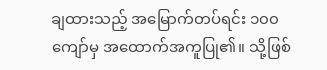ချထားသည့် အမြောက်တပ်ရင်း ၁၀၀ ကျော်မှ အထောက်အကူပြု၏။ သို့ဖြစ်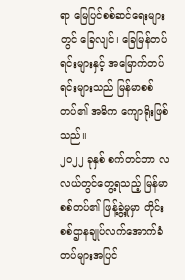ရာ မြေပြင်စစ်ဆင်ရေးများတွင် ခြေလျင်၊ ခြေမြန်တပ်ရင်းများနှင့် အမြောက်တပ်ရင်းများသည် မြန်မာစစ်တပ်၏ အဓိက ကျောရိုးဖြစ်သည်။
၂၀၂၂ ခုနှစ် စက်တင်ဘာ လလယ်တွင်တွေ့ရသည့် မြန်မာစစ်တပ်၏ ဖြန့်ခွဲ့မှုမှာ တိုင်းစစ်ဌာနချုပ်လက်အောက်ခံ တပ်များအပြင်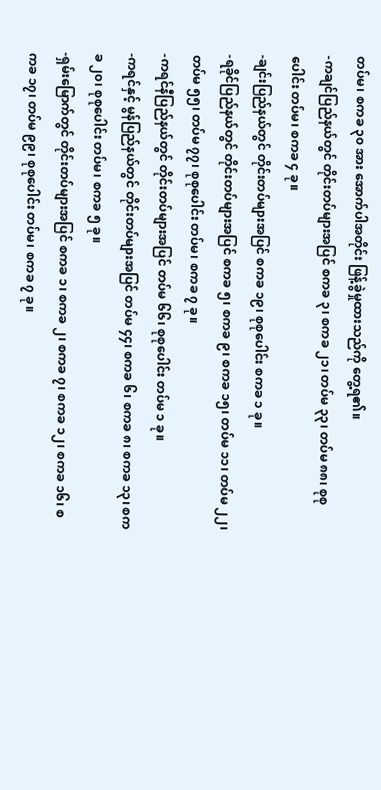တပ်မ၊ စကခ ၃၀ အား အောက်ပါအတိုင်း ဖြန့်ခွဲမှုထားသည်ကို တွေ့ရ၏။
-ကချင်ပြည်နယ်တွင် တိုင်းတပ်များအပြင် စကခ ၃၊ စကခ ၂၁၊ တပ်မ ၃၃၊ တပ်မ ၈၈၊ စုစုပေါင်း တပ်မ၊ စကခ ၄ ခု။
-ချင်းပြည်နယ်တွင် တိုင်းတပ်များအပြင် စကခ ၁၉၊ စုစုပေါင်း စကခ ၁ ခု။
-ရခိုင်ပြည်နယ်တွင် တိုင်းတပ်များအပြင် စကခ ၅၊ စကခ ၉၊ စကခ ၁၅၊ တပ်မ ၁၁၊ တပ်မ ၂၂၊ တပ်မ ၅၅၊ တပ်မ ၇၇၊ စုစုပေါင်း တပ်မ၊ စကခ ၇ ခု။
-ကရင်နီပြည်နယ်တွင် တိုင်းတပ်များအပြင် တပ်မ ၆၆၊ စုစုပေါင်း တပ်မ ၁ ခု။
-ကရင်နှင့် မွန်ပြည်နယ်တွင် တိုင်းတပ်များအပြင် တပ်မ ၄၄၊ စကခ ၆၊ စကခ ၈၊ စကခ ၁၃၊ စကခ ၂၀၊ စုစုပေါင်း တပ်မ၊ စကခ ၅ ခု။
-ရှမ်းမြောက်တွင် တိုင်းတပ်များအပြင် စကခ ၁၊ စကခ ၂၊ စကခ ၇၊ စကခ ၁၂၊ စကခ ၁၆၊ စကခ ၁၇၊ တပ်မ ၉၉၊ စုစုပေါင်း တပ်မ၊ စကခ ၇ ခု။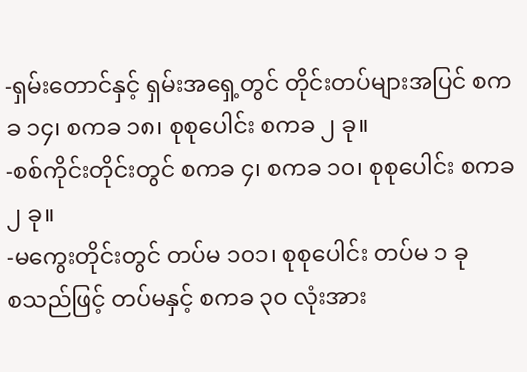-ရှမ်းတောင်နှင့် ရှမ်းအရှေ့တွင် တိုင်းတပ်များအပြင် စကခ ၁၄၊ စကခ ၁၈၊ စုစုပေါင်း စကခ ၂ ခု။
-စစ်ကိုင်းတိုင်းတွင် စကခ ၄၊ စကခ ၁၀၊ စုစုပေါင်း စကခ ၂ ခု။
-မကွေးတိုင်းတွင် တပ်မ ၁၀၁၊ စုစုပေါင်း တပ်မ ၁ ခု
စသည်ဖြင့် တပ်မနှင့် စကခ ၃၀ လုံးအား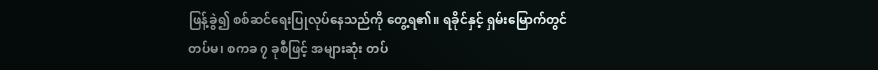ဖြန့်ခွဲ၍ စစ်ဆင်ရေးပြုလုပ်နေသည်ကို တွေ့ရ၏။ ရခိုင်နှင့် ရှမ်းမြောက်တွင် တပ်မ၊ စကခ ၇ ခုစီဖြင့် အများဆုံး တပ်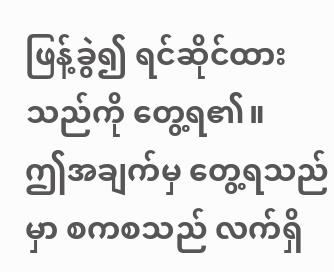ဖြန့်ခွဲ၍ ရင်ဆိုင်ထားသည်ကို တွေ့ရ၏။
ဤအချက်မှ တွေ့ရသည်မှာ စကစသည် လက်ရှိ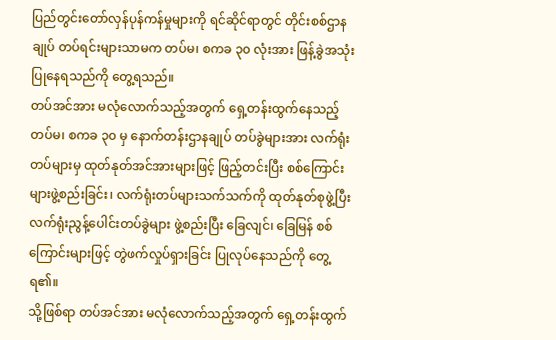ပြည်တွင်းတော်လှန်ပုန်ကန်မှုများကို ရင်ဆိုင်ရာတွင် တိုင်းစစ်ဌာနချုပ် တပ်ရင်းများသာမက တပ်မ၊ စကခ ၃၀ လုံးအား ဖြန့်ခွဲအသုံးပြုနေရသည်ကို တွေ့ရသည်။
တပ်အင်အား မလုံလောက်သည့်အတွက် ရှေ့တန်းထွက်နေသည့် တပ်မ၊ စကခ ၃၀ မှ နောက်တန်းဌာနချုပ် တပ်ခွဲများအား လက်ရုံးတပ်များမှ ထုတ်နုတ်အင်အားများဖြင့် ဖြည့်တင်းပြီး စစ်ကြောင်းများဖွဲ့စည်းခြင်း၊ လက်ရုံးတပ်များသက်သက်ကို ထုတ်နုတ်စုဖွဲ့ပြီး လက်ရုံးညွန့်ပေါင်းတပ်ခွဲများ ဖွဲ့စည်းပြီး ခြေလျင်၊ ခြေမြန် စစ်ကြောင်းများဖြင့် တွဲဖက်လှုပ်ရှားခြင်း ပြုလုပ်နေသည်ကို တွေ့ရ၏။
သို့ဖြစ်ရာ တပ်အင်အား မလုံလောက်သည့်အတွက် ရှေ့တန်းထွက်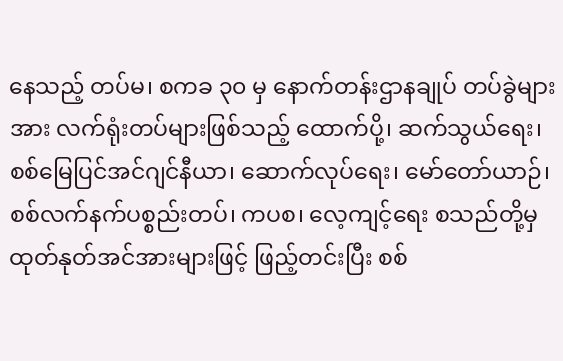နေသည့် တပ်မ၊ စကခ ၃၀ မှ နောက်တန်းဌာနချုပ် တပ်ခွဲများအား လက်ရုံးတပ်များဖြစ်သည့် ထောက်ပို့၊ ဆက်သွယ်ရေး၊ စစ်မြေပြင်အင်ဂျင်နီယာ၊ ဆောက်လုပ်ရေး၊ မော်တော်ယာဉ်၊ စစ်လက်နက်ပစ္စည်းတပ်၊ ကပစ၊ လေ့ကျင့်ရေး စသည်တို့မှ ထုတ်နုတ်အင်အားများဖြင့် ဖြည့်တင်းပြီး စစ်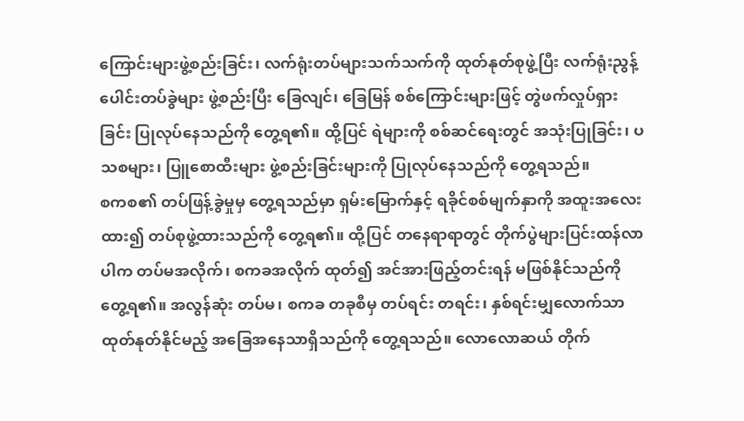ကြောင်းများဖွဲ့စည်းခြင်း၊ လက်ရုံးတပ်များသက်သက်ကို ထုတ်နုတ်စုဖွဲ့ပြီး လက်ရုံးညွန့်ပေါင်းတပ်ခွဲများ ဖွဲ့စည်းပြီး ခြေလျင်၊ ခြေမြန် စစ်ကြောင်းများဖြင့် တွဲဖက်လှုပ်ရှားခြင်း ပြုလုပ်နေသည်ကို တွေ့ရ၏။ ထို့ပြင် ရဲများကို စစ်ဆင်ရေးတွင် အသုံးပြုခြင်း၊ ပသစများ၊ ပြူစောထီးများ ဖွဲ့စည်းခြင်းများကို ပြုလုပ်နေသည်ကို တွေ့ရသည်။
စကစ၏ တပ်ဖြန့်ခွဲမှုမှ တွေ့ရသည်မှာ ရှမ်းမြောက်နှင့် ရခိုင်စစ်မျက်နှာကို အထူးအလေးထား၍ တပ်စုဖွဲ့ထားသည်ကို တွေ့ရ၏။ ထို့ပြင် တနေရာရာတွင် တိုက်ပွဲများပြင်းထန်လာပါက တပ်မအလိုက်၊ စကခအလိုက် ထုတ်၍ အင်အားဖြည့်တင်းရန် မဖြစ်နိုင်သည်ကို တွေ့ရ၏။ အလွန်ဆုံး တပ်မ၊ စကခ တခုစီမှ တပ်ရင်း တရင်း၊ နှစ်ရင်းမျှလောက်သာ ထုတ်နုတ်နိုင်မည့် အခြေအနေသာရှိသည်ကို တွေ့ရသည်။ လောလောဆယ် တိုက်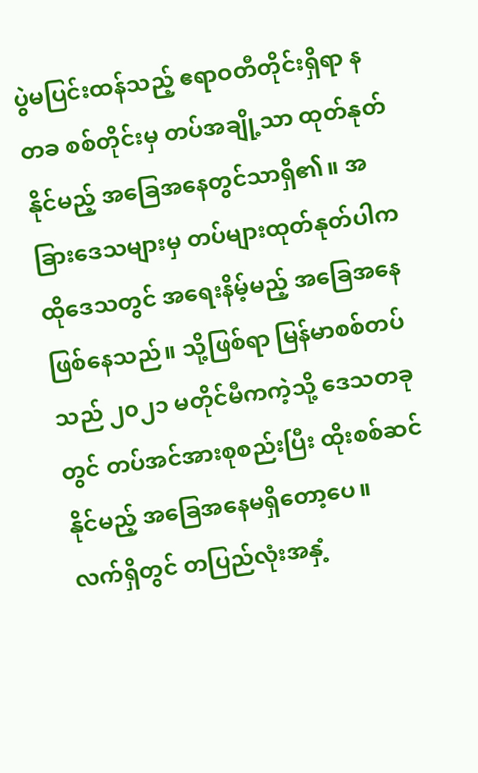ပွဲမပြင်းထန်သည့် ဧရာဝတီတိုင်းရှိရာ နတခ စစ်တိုင်းမှ တပ်အချို့သာ ထုတ်နုတ်နိုင်မည့် အခြေအနေတွင်သာရှိ၏။ အခြားဒေသများမှ တပ်များထုတ်နုတ်ပါက ထိုဒေသတွင် အရေးနိမ့်မည့် အခြေအနေဖြစ်နေသည်။ သို့ဖြစ်ရာ မြန်မာစစ်တပ်သည် ၂၀၂၁ မတိုင်မီကကဲ့သို့ ဒေသတခုတွင် တပ်အင်အားစုစည်းပြီး ထိုးစစ်ဆင်နိုင်မည့် အခြေအနေမရှိတော့ပေ။
လက်ရှိတွင် တပြည်လုံးအနှံ့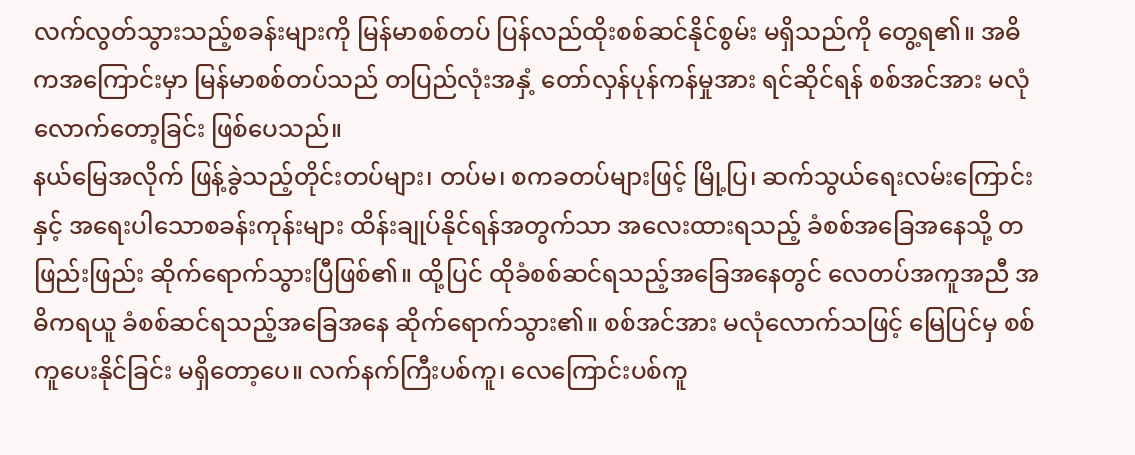လက်လွတ်သွားသည့်စခန်းများကို မြန်မာစစ်တပ် ပြန်လည်ထိုးစစ်ဆင်နိုင်စွမ်း မရှိသည်ကို တွေ့ရ၏။ အဓိကအကြောင်းမှာ မြန်မာစစ်တပ်သည် တပြည်လုံးအနှံ့ တော်လှန်ပုန်ကန်မှုအား ရင်ဆိုင်ရန် စစ်အင်အား မလုံလောက်တော့ခြင်း ဖြစ်ပေသည်။
နယ်မြေအလိုက် ဖြန့်ခွဲသည့်တိုင်းတပ်များ၊ တပ်မ၊ စကခတပ်များဖြင့် မြို့ပြ၊ ဆက်သွယ်ရေးလမ်းကြောင်းနှင့် အရေးပါသောစခန်းကုန်းများ ထိန်းချုပ်နိုင်ရန်အတွက်သာ အလေးထားရသည့် ခံစစ်အခြေအနေသို့ တဖြည်းဖြည်း ဆိုက်ရောက်သွားပြီဖြစ်၏။ ထို့ပြင် ထိုခံစစ်ဆင်ရသည့်အခြေအနေတွင် လေတပ်အကူအညီ အဓိကရယူ ခံစစ်ဆင်ရသည့်အခြေအနေ ဆိုက်ရောက်သွား၏။ စစ်အင်အား မလုံလောက်သဖြင့် မြေပြင်မှ စစ်ကူပေးနိုင်ခြင်း မရှိတော့ပေ။ လက်နက်ကြီးပစ်ကူ၊ လေကြောင်းပစ်ကူ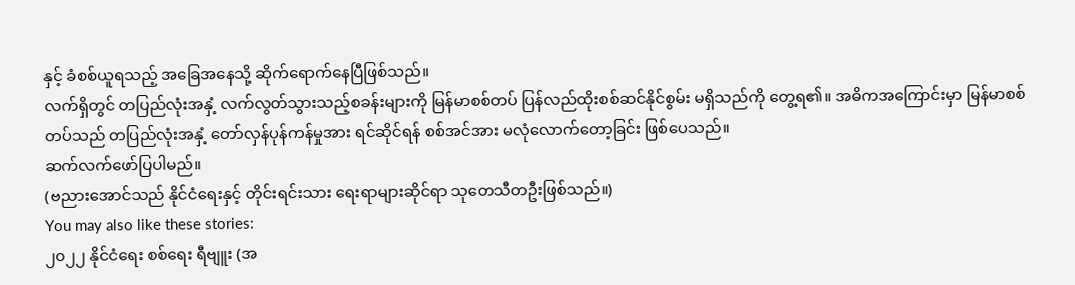နှင့် ခံစစ်ယူရသည့် အခြေအနေသို့ ဆိုက်ရောက်နေပြီဖြစ်သည်။
လက်ရှိတွင် တပြည်လုံးအနှံ့ လက်လွတ်သွားသည့်စခန်းများကို မြန်မာစစ်တပ် ပြန်လည်ထိုးစစ်ဆင်နိုင်စွမ်း မရှိသည်ကို တွေ့ရ၏။ အဓိကအကြောင်းမှာ မြန်မာစစ်တပ်သည် တပြည်လုံးအနှံ့ တော်လှန်ပုန်ကန်မှုအား ရင်ဆိုင်ရန် စစ်အင်အား မလုံလောက်တော့ခြင်း ဖြစ်ပေသည်။
ဆက်လက်ဖော်ပြပါမည်။
(ဗညားအောင်သည် နိုင်ငံရေးနှင့် တိုင်းရင်းသား ရေးရာများဆိုင်ရာ သုတေသီတဦးဖြစ်သည်။)
You may also like these stories:
၂၀၂၂ နိုင်ငံရေး စစ်ရေး ရီဗျူး (အ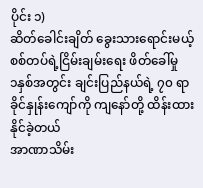ပိုင်း ၁)
ဆိတ်ခေါင်းချိတ် ခွေးသားရောင်းမယ့် စစ်တပ်ရဲ့ငြိမ်းချမ်းရေး ဖိတ်ခေါ်မှု
၁နှစ်အတွင်း ချင်းပြည်နယ်ရဲ့ ၇၀ ရာခိုင်နှုန်းကျော်ကို ကျနော်တို့ ထိန်းထားနိုင်ခဲ့တယ်
အာဏာသိမ်း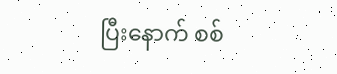ပြီးနောက် စစ်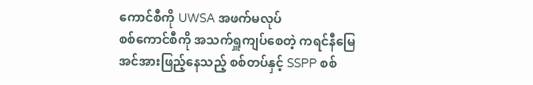ကောင်စီကို UWSA အဖက်မလုပ်
စစ်ကောင်စီကို အသက်ရှူကျပ်စေတဲ့ ကရင်နီမြေ
အင်အားဖြည့်နေသည့် စစ်တပ်နှင့် SSPP စစ်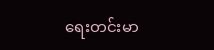ရေးတင်းမာ